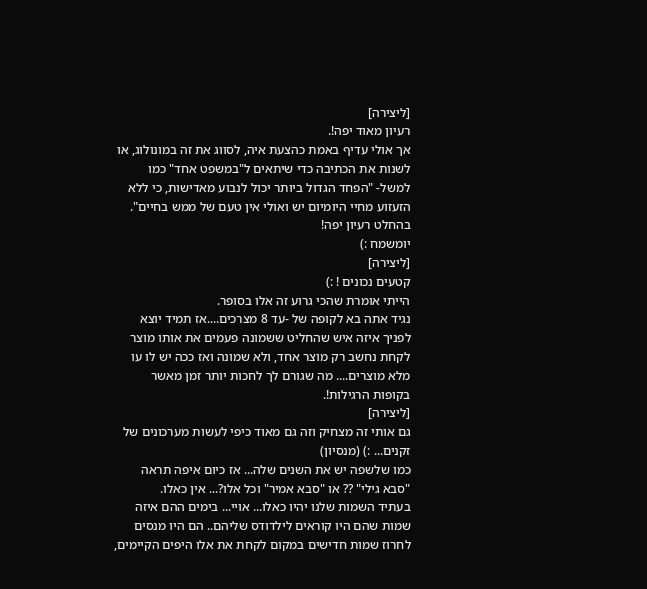[ליצירה]
רעיון מאוד יפה!.
אך אולי עדיף באמת כהצעת איה, לסווג את זה במונולוג, או לשנות את הכתיבה כדי שיתאים ל"במשפט אחד" כמו למשל- "הפחד הגדול ביותר יכול לנבוע מאדישות, כי ללא הזעזוע מחיי היומיום יש ואולי אין טעם של ממש בחיים".
בהחלט רעיון יפה!
יומשמח :)
[ליצירה]
קטעים נכונים ! :)
הייתי אומרת שהכי גרוע זה אלו בסופר.
נגיד אתה בא לקופה של -עד 8 מצרכים....אז תמיד יוצא לפניך איזה איש שהחליט ששמונה פעמים את אותו מוצר לקחת נחשב רק מוצר אחד, ולא שמונה ואז ככה יש לו עו מלא מוצרים.... מה שגורם לך לחכות יותר זמן מאשר בקופות הרגילות!.
[ליצירה]
גם אותי זה מצחיק וזה גם מאוד כיפי לעשות מערכונים של זקנים... :) (מנסיון)
כמו שלשפה יש את השנים שלה... אז כיום איפה תראה "סבא גילי" ?? או "סבא אמיר" וכל אלו?... אין כאלו.
בעתיד השמות שלנו יהיו כאלו... אויי... בימים ההם איזה שמות שהם היו קוראים לילדודס שליהם.. הם היו מנסים לחרוז שמות חדישים במקום לקחת את אלו היפים הקיימים,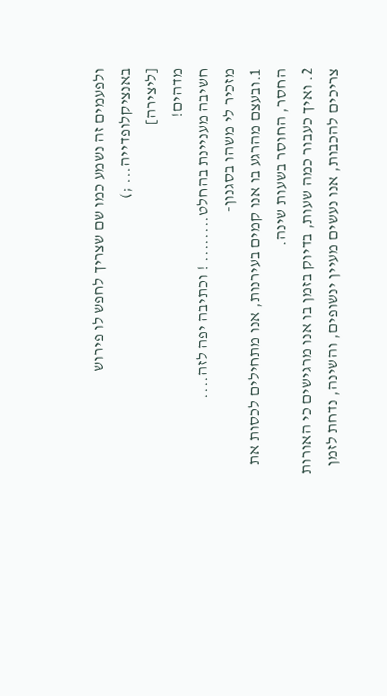ולפעמים זה נשמע כמו שם שצריך לחפש לו פירוש באנציקלופדייה... ;)
[ליצירה]
מדהים!
חשיבה מעניינת בהחלט........ ! וכתיבה יפה לזה....
מזכיר לי משהו בסגנון-
1.ובעצם מהרגע בו אנו קמים בעירנות, אנו מתחילים לכסות את החסר, החוסר בשעות שינה.
2. ואיך כעבור כמה שעות, בדיוק בזמן בו אנו מרגישים כי האורות צריכים להכבות, אנו נעשים מעיין ינשופים, והשינה, נדחת לזמן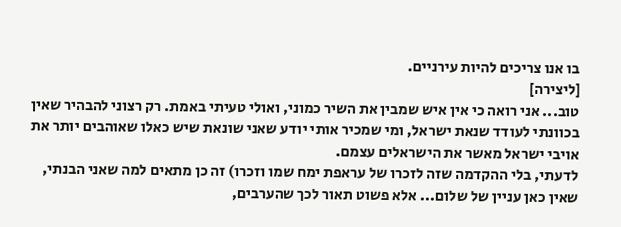בו אנו צריכים להיות עירניים.
[ליצירה]
טוב... אני רואה כי אין איש שמבין את השיר כמוני, ואולי טעיתי באמת. רק רצוני להבהיר שאין בכוונתי לעודד שנאת ישראל, ומי שמכיר אותי יודע שאני שונאת שיש כאלו שאוהבים יותר את אויבי ישראל מאשר את הישראלים עצמם.
לדעתי, בלי ההקדמה שזה לזכרו של עראפת ימח שמו וזכרו) זה כן מתאים למה שאני הבנתי, שאין כאן עניין של שלום... אלא פשוט תאור לכך שהערבים,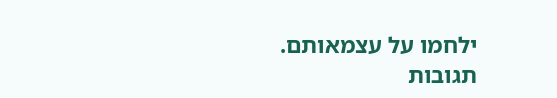ילחמו על עצמאותם.
תגובות